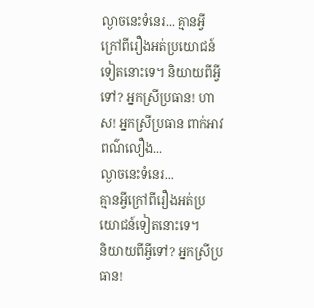ល្ងាចនេះទំនេរ... គ្មានអ្វីក្រៅពីរឿងអត់ប្រយោជន៍ទៀតនោះទេ។ និយាយពីអ្វីទៅ? អ្នកស្រីប្រធាន! ហាស! អ្នកស្រីប្រធាន ពាក់អាវពណ៌លឿង...
ល្ងាចនេះទំនេរ...
គ្មានអ្វីក្រៅពីរឿងអត់ប្រយោជន៍ទៀតនោះទេ។
និយាយពីអ្វីទៅ? អ្នកស្រីប្រធាន!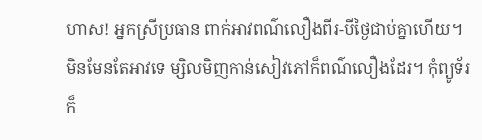ហាស! អ្នកស្រីប្រធាន ពាក់អាវពណ៌លឿងពីរ-បីថ្ងៃជាប់គ្នាហើយ។ មិនមែនតែអាវទេ ម្សិលមិញកាន់សៀវភៅក៏ពណ៌លឿងដែរ។ កុំព្យូទ័រក៏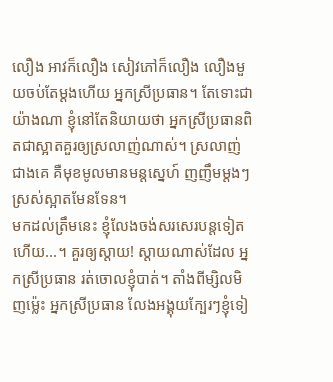លឿង អាវក៏លឿង សៀវភៅក៏លឿង លឿងមួយចប់តែម្ដងហើយ អ្នកស្រីប្រធាន។ តែទោះជាយ៉ាងណា ខ្ញុំនៅតែនិយាយថា អ្នកស្រីប្រធានពិតជាស្អាតគួរឲ្យស្រលាញ់ណាស់។ ស្រលាញ់ជាងគេ គឺមុខមូលមានមន្តស្នេហ៍ ញញឹមម្ដងៗស្រស់ស្អាតមែនទែន។
មកដល់ត្រឹមនេះ ខ្ញុំលែងចង់សរសេរបន្តទៀតហើយ...។ គួរឲ្យស្ដាយ! ស្ដាយណាស់ដែល អ្នកស្រីប្រធាន រត់ចោលខ្ញុំបាត់។ តាំងពីម្សិលមិញម្ល៉េះ អ្នកស្រីប្រធាន លែងអង្គុយក្បែរៗខ្ញុំទៀ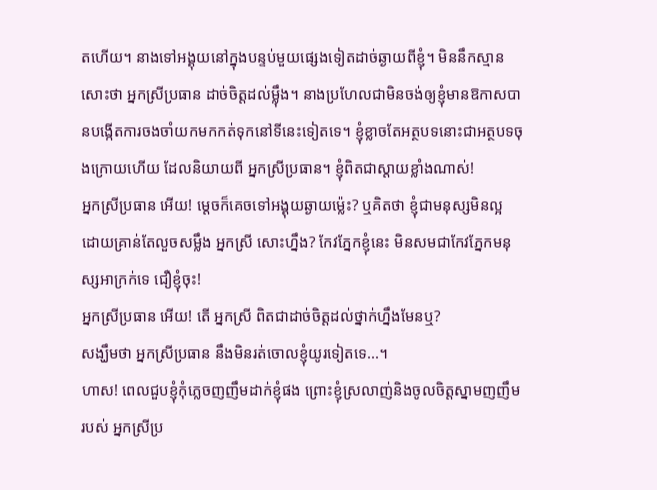តហើយ។ នាងទៅអង្គុយនៅក្នុងបន្ទប់មួយផ្សេងទៀតដាច់ឆ្ងាយពីខ្ញុំ។ មិននឹកស្មានសោះថា អ្នកស្រីប្រធាន ដាច់ចិត្តដល់ម្ល៉ឹង។ នាងប្រហែលជាមិនចង់ឲ្យខ្ញុំមានឱកាសបានបង្កើតការចងចាំយកមកកត់ទុកនៅទីនេះទៀតទេ។ ខ្ញុំខ្លាចតែអត្ថបទនោះជាអត្ថបទចុងក្រោយហើយ ដែលនិយាយពី អ្នកស្រីប្រធាន។ ខ្ញុំពិតជាស្ដាយខ្លាំងណាស់!
អ្នកស្រីប្រធាន អើយ! ម្ដេចក៏គេចទៅអង្គុយឆ្ងាយម្ល៉េះ? ឬគិតថា ខ្ញុំជាមនុស្សមិនល្អ ដោយគ្រាន់តែលួចសម្លឹង អ្នកស្រី សោះហ្នឹង? កែវភ្នែកខ្ញុំនេះ មិនសមជាកែវភ្នែកមនុស្សអាក្រក់ទេ ជឿខ្ញុំចុះ!
អ្នកស្រីប្រធាន អើយ! តើ អ្នកស្រី ពិតជាដាច់ចិត្តដល់ថ្នាក់ហ្នឹងមែនឬ?
សង្ឃឹមថា អ្នកស្រីប្រធាន នឹងមិនរត់ចោលខ្ញុំយូរទៀតទេ...។
ហាស! ពេលជួបខ្ញុំកុំភ្លេចញញឹមដាក់ខ្ញុំផង ព្រោះខ្ញុំស្រលាញ់និងចូលចិត្តស្នាមញញឹមរបស់ អ្នកស្រីប្រ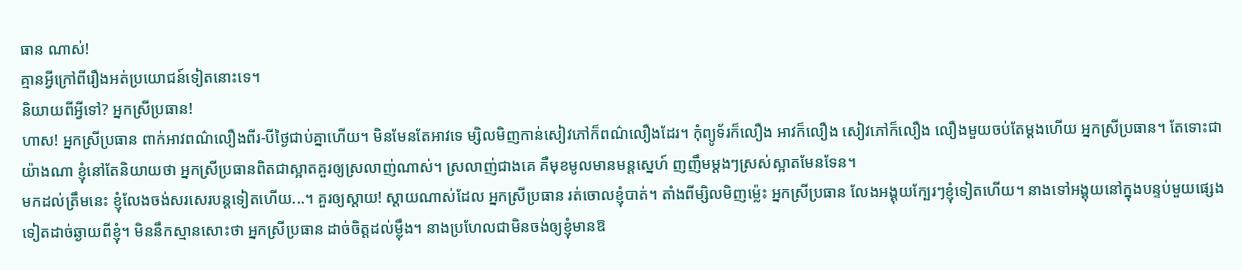ធាន ណាស់!
គ្មានអ្វីក្រៅពីរឿងអត់ប្រយោជន៍ទៀតនោះទេ។
និយាយពីអ្វីទៅ? អ្នកស្រីប្រធាន!
ហាស! អ្នកស្រីប្រធាន ពាក់អាវពណ៌លឿងពីរ-បីថ្ងៃជាប់គ្នាហើយ។ មិនមែនតែអាវទេ ម្សិលមិញកាន់សៀវភៅក៏ពណ៌លឿងដែរ។ កុំព្យូទ័រក៏លឿង អាវក៏លឿង សៀវភៅក៏លឿង លឿងមួយចប់តែម្ដងហើយ អ្នកស្រីប្រធាន។ តែទោះជាយ៉ាងណា ខ្ញុំនៅតែនិយាយថា អ្នកស្រីប្រធានពិតជាស្អាតគួរឲ្យស្រលាញ់ណាស់។ ស្រលាញ់ជាងគេ គឺមុខមូលមានមន្តស្នេហ៍ ញញឹមម្ដងៗស្រស់ស្អាតមែនទែន។
មកដល់ត្រឹមនេះ ខ្ញុំលែងចង់សរសេរបន្តទៀតហើយ...។ គួរឲ្យស្ដាយ! ស្ដាយណាស់ដែល អ្នកស្រីប្រធាន រត់ចោលខ្ញុំបាត់។ តាំងពីម្សិលមិញម្ល៉េះ អ្នកស្រីប្រធាន លែងអង្គុយក្បែរៗខ្ញុំទៀតហើយ។ នាងទៅអង្គុយនៅក្នុងបន្ទប់មួយផ្សេងទៀតដាច់ឆ្ងាយពីខ្ញុំ។ មិននឹកស្មានសោះថា អ្នកស្រីប្រធាន ដាច់ចិត្តដល់ម្ល៉ឹង។ នាងប្រហែលជាមិនចង់ឲ្យខ្ញុំមានឱ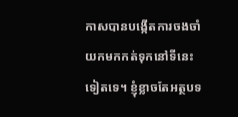កាសបានបង្កើតការចងចាំយកមកកត់ទុកនៅទីនេះទៀតទេ។ ខ្ញុំខ្លាចតែអត្ថបទ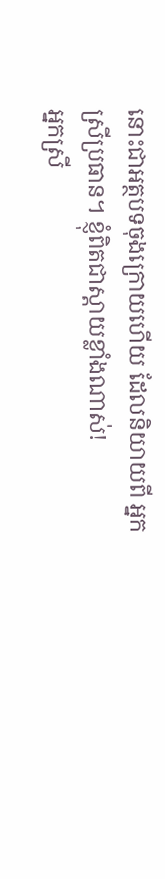នោះជាអត្ថបទចុងក្រោយហើយ ដែលនិយាយពី អ្នកស្រីប្រធាន។ ខ្ញុំពិតជាស្ដាយខ្លាំងណាស់!
អ្នកស្រី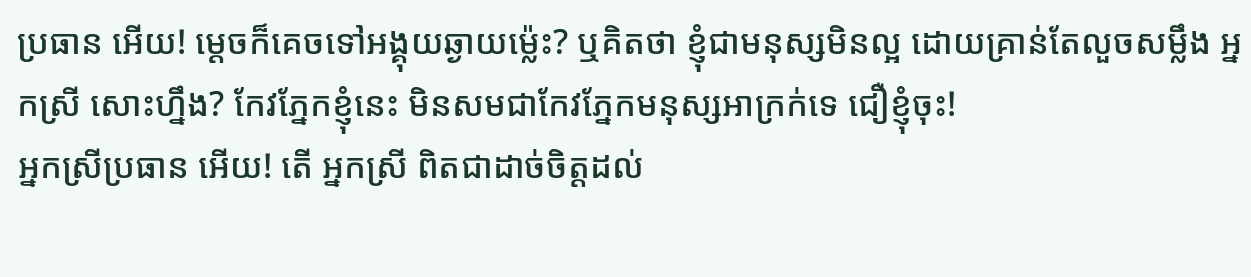ប្រធាន អើយ! ម្ដេចក៏គេចទៅអង្គុយឆ្ងាយម្ល៉េះ? ឬគិតថា ខ្ញុំជាមនុស្សមិនល្អ ដោយគ្រាន់តែលួចសម្លឹង អ្នកស្រី សោះហ្នឹង? កែវភ្នែកខ្ញុំនេះ មិនសមជាកែវភ្នែកមនុស្សអាក្រក់ទេ ជឿខ្ញុំចុះ!
អ្នកស្រីប្រធាន អើយ! តើ អ្នកស្រី ពិតជាដាច់ចិត្តដល់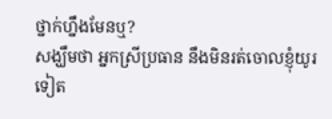ថ្នាក់ហ្នឹងមែនឬ?
សង្ឃឹមថា អ្នកស្រីប្រធាន នឹងមិនរត់ចោលខ្ញុំយូរទៀត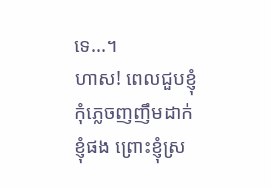ទេ...។
ហាស! ពេលជួបខ្ញុំកុំភ្លេចញញឹមដាក់ខ្ញុំផង ព្រោះខ្ញុំស្រ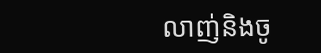លាញ់និងចូ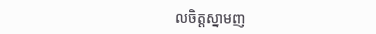លចិត្តស្នាមញ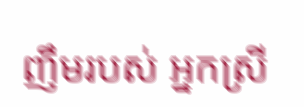ញឹមរបស់ អ្នកស្រី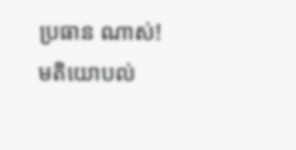ប្រធាន ណាស់!
មតិយោបល់